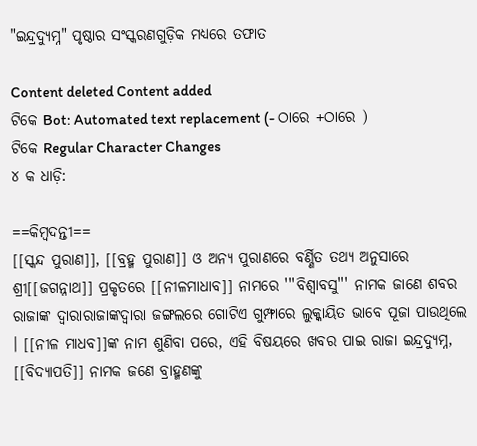"ଇନ୍ଦ୍ରଦ୍ୟୁମ୍ନ" ପୃଷ୍ଠାର ସଂସ୍କରଣ‌ଗୁଡ଼ିକ ମଧ୍ୟରେ ତଫାତ

Content deleted Content added
ଟିକେ Bot: Automated text replacement (- ଠାରେ +ଠାରେ )
ଟିକେ Regular Character Changes
୪ କ ଧାଡ଼ି:

==କିମ୍ବଦନ୍ତୀ==
[[ସ୍କନ୍ଦ ପୁରାଣ]], [[ବ୍ରହ୍ମ ପୁରାଣ]] ଓ ଅନ୍ୟ ପୁରାଣରେ ବର୍ଣ୍ଣିତ ତଥ୍ୟ ଅନୁସାରେ ଶ୍ରୀ[[ଜଗନ୍ନାଥ]] ପ୍ରକୃତରେ [[ନୀଳମାଧାବ]] ନାମରେ '''ବିଶ୍ଵାବସୁ''' ନାମକ ଜାଣେ ଶବର ରାଜାଙ୍କ ଦ୍ଵାରାରାଜାଙ୍କଦ୍ଵାରା ଜଙ୍ଗଲରେ ଗୋଟିଏ ଗୁମ୍ଫାରେ ଲୁକ୍କାୟିତ ଭାବେ ପୂଜା ପାଉଥିଲେ । [[ନୀଳ ମାଧବ]]ଙ୍କ ନାମ ଶୁଣିବା ପରେ, ଏହି ବିଷୟରେ ଖବର ପାଇ ରାଜା ଇନ୍ଦ୍ରଦ୍ୟୁମ୍ନ, [[ବିଦ୍ୟାପତି]] ନାମକ ଜଣେ ବ୍ରାହ୍ମଣଙ୍କୁ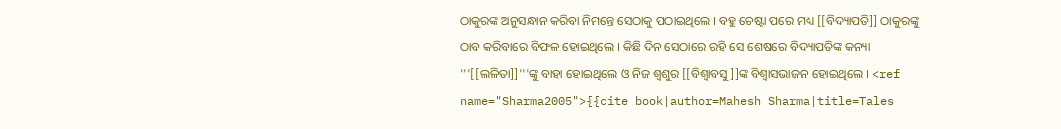ଠାକୁରଙ୍କ ଅନୁସନ୍ଧାନ କରିବା ନିମନ୍ତେ ସେଠାକୁ ପଠାଇଥିଲେ । ବହୁ ଚେଷ୍ଟା ପରେ ମଧ୍ୟ [[ବିଦ୍ୟାପତି]] ଠାକୁରଙ୍କୁ ଠାବ କରିବାରେ ବିଫଳ ହୋଇଥିଲେ । କିଛି ଦିନ ସେଠାରେ ରହି ସେ ଶେଷରେ ବିଦ୍ୟାପତିଙ୍କ କନ୍ୟା '''[[ଲଳିତା]]'''ଙ୍କୁ ବାହା ହୋଇଥିଲେ ଓ ନିଜ ଶ୍ଵଶୁର [[ବିଶ୍ଵାବସୁ]]ଙ୍କ ବିଶ୍ଵାସଭାଜନ ହୋଇଥିଲେ । <ref name="Sharma2005">{{cite book|author=Mahesh Sharma|title=Tales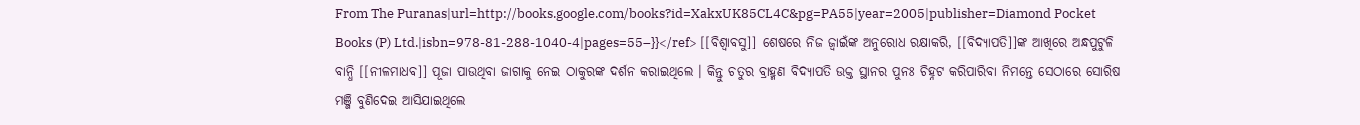From The Puranas|url=http://books.google.com/books?id=XakxUK85CL4C&pg=PA55|year=2005|publisher=Diamond Pocket Books (P) Ltd.|isbn=978-81-288-1040-4|pages=55–}}</ref> [[ବିଶ୍ଵାବସୁ]] ଶେଷରେ ନିଜ ଜ୍ଵାଇଁଙ୍କ ଅନୁରୋଧ ରକ୍ଷାକରି, [[ବିଦ୍ୟାପତି]]ଙ୍କ ଆଖିରେ ଅନ୍ଧପୁଟୁଳି ବାନ୍ଧି [[ନୀଳମାଧବ]] ପୂଜା ପାଉଥିବା ଜାଗାକୁ ନେଇ ଠାକୁରଙ୍କ ଦର୍ଶନ କରାଇଥିଲେ । କିନ୍ତୁ ଚତୁର ବ୍ରାହ୍ମଣ ବିଦ୍ୟାପତି ଉକ୍ତ ସ୍ଥାନର ପୁନଃ ଚିହ୍ନଟ କରିପାରିବା ନିମନ୍ତେ ସେଠାରେ ସୋରିଷ ମଞ୍ଜି ବୁଣିଦେଇ ଆସିଯାଇଥିଲେ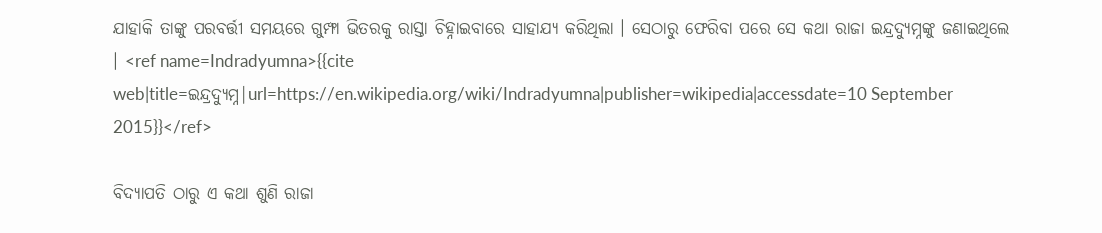ଯାହାକି ତାଙ୍କୁ ପରବର୍ତ୍ତୀ ସମୟରେ ଗୁମ୍ଫା ଭିତରକୁ ରାସ୍ତା ଚିହ୍ନାଇବାରେ ସାହାଯ୍ୟ କରିଥିଲା । ସେଠାରୁ ଫେରିବା ପରେ ସେ କଥା ରାଜା ଇନ୍ଦ୍ରଦ୍ୟୁମ୍ନଙ୍କୁ ଜଣାଇଥିଲେ । <ref name=Indradyumna>{{cite web|title=ଇନ୍ଦ୍ରଦ୍ୟୁମ୍ନ|url=https://en.wikipedia.org/wiki/Indradyumna|publisher=wikipedia|accessdate=10 September 2015}}</ref>

ବିଦ୍ୟାପତି ଠାରୁ ଏ କଥା ଶୁଣି ରାଜା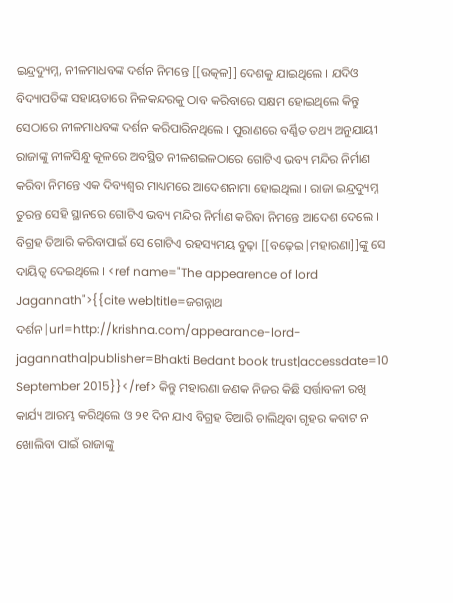ଇନ୍ଦ୍ରଦ୍ୟୁମ୍ନ, ନୀଳମାଧବଙ୍କ ଦର୍ଶନ ନିମନ୍ତେ [[ଉତ୍କଳ]] ଦେଶକୁ ଯାଇଥିଲେ । ଯଦିଓ ବିଦ୍ୟାପତିଙ୍କ ସହାୟତାରେ ନିଳକନ୍ଦରକୁ ଠାବ କରିବାରେ ସକ୍ଷମ ହୋଇଥିଲେ କିନ୍ତୁ ସେଠାରେ ନୀଳମାଧବଙ୍କ ଦର୍ଶନ କରିପାରିନଥିଲେ । ପୁରାଣରେ ବର୍ଣ୍ଣିତ ତଥ୍ୟ ଅନୁଯାୟୀ ରାଜାଙ୍କୁ ନୀଳସିନ୍ଧୁ କୂଳରେ ଅବସ୍ଥିତ ନୀଳଶଇଳଠାରେ ଗୋଟିଏ ଭବ୍ୟ ମନ୍ଦିର ନିର୍ମାଣ କରିବା ନିମନ୍ତେ ଏକ ଦିବ୍ୟଶ୍ଵର ମାଧ୍ୟମରେ ଆଦେଶନାମା ହୋଇଥିଲା । ରାଜା ଇନ୍ଦ୍ରଦ୍ୟୁମ୍ନ ତୁରନ୍ତ ସେହି ସ୍ଥାନରେ ଗୋଟିଏ ଭବ୍ୟ ମନ୍ଦିର ନିର୍ମାଣ କରିବା ନିମନ୍ତେ ଆଦେଶ ଦେଲେ । ବିଗ୍ରହ ତିଆରି କରିବାପାଇଁ ସେ ଗୋଟିଏ ରହସ୍ୟମୟ ବୁଢ଼ା [[ବଢ଼େଇ|ମହାରଣା]]ଙ୍କୁ ସେ ଦାୟିତ୍ଵ ଦେଇଥିଲେ । <ref name="The appearence of lord Jagannath">{{cite web|title=ଜଗନ୍ନାଥ ଦର୍ଶନ|url=http://krishna.com/appearance-lord-jagannatha|publisher=Bhakti Bedant book trust|accessdate=10 September 2015}}</ref> କିନ୍ତୁ ମହାରଣା ଜଣକ ନିଜର କିଛି ସର୍ତ୍ତାବଳୀ ରଖି କାର୍ଯ୍ୟ ଆରମ୍ଭ କରିଥିଲେ ଓ ୨୧ ଦିନ ଯାଏ ବିଗ୍ରହ ତିଆରି ଚାଲିଥିବା ଗୃହର କବାଟ ନ ଖୋଲିବା ପାଇଁ ରାଜାଙ୍କୁ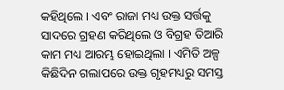କହିଥିଲେ । ଏବଂ ରାଜା ମଧ୍ୟ ଉକ୍ତ ସର୍ତ୍ତକୁ ସାଦରେ ଗ୍ରହଣ କରିଥିଲେ ଓ ବିଗ୍ରହ ତିଆରି କାମ ମଧ୍ୟ ଆରମ୍ଭ ହୋଇଥିଲା । ଏମିତି ଅଳ୍ପ କିଛିଦିନ ଗଲାପରେ ଉକ୍ତ ଗୃହମଧ୍ୟରୁ ସମସ୍ତ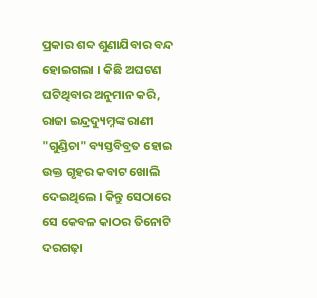ପ୍ରକାର ଶବ୍ଦ ଶୁଣାଯିବାର ବନ୍ଦ ହୋଇଗଲା । କିଛି ଅଘଟଣ ଘଟିଥିବାର ଅନୁମାନ କରି, ରାଜା ଇନ୍ଦ୍ରଦ୍ୟୁମ୍ନଙ୍କ ରାଣୀ "ଗୁଣ୍ଡିଚା" ବ୍ୟସ୍ତବିବ୍ରତ ହୋଇ ଉକ୍ତ ଗୃହର କବାଟ ଖୋଲି ଦେଇଥିଲେ । କିନ୍ତୁ ସେଠାରେ ସେ କେବଳ କାଠର ତିନୋଟି ଦରଗଢ଼ା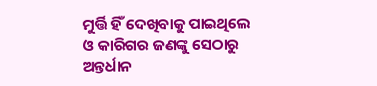ମୁର୍ତ୍ତି ହିଁ ଦେଖିବାକୁ ପାଇଥିଲେ ଓ କାରିଗର ଜଣଙ୍କୁ ସେଠାରୁ ଅନ୍ତର୍ଧାନ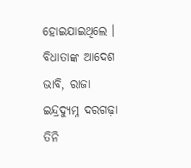ହୋଇଯାଇଥିଲେ । ବିଧାତାଙ୍କ ଆଦେଶ ଭାବି, ରାଜା ଇନ୍ଦ୍ରଦ୍ୟୁମ୍ନ ଦରଗଢ଼ା ତିନି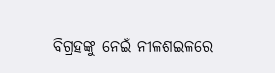ବିଗ୍ରହଙ୍କୁ ନେଇଁ ନୀଳଶଇଳରେ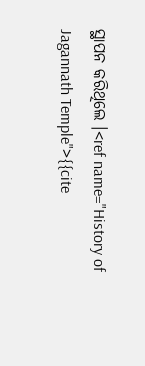ସ୍ଥାପନ କରିଥିଲେ ।<ref name="History of Jagannath Temple">{{cite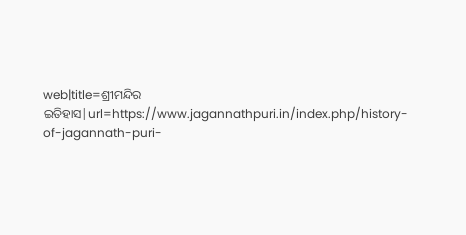web|title=ଶ୍ରୀମନ୍ଦିର ଇତିହାସ|url=https://www.jagannathpuri.in/index.php/history-of-jagannath-puri-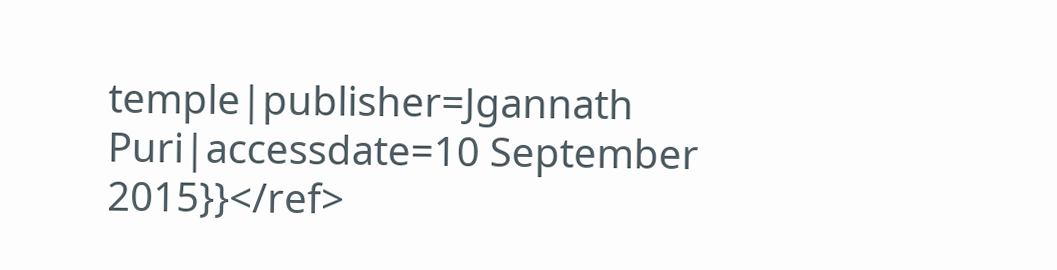temple|publisher=Jgannath Puri|accessdate=10 September 2015}}</ref>